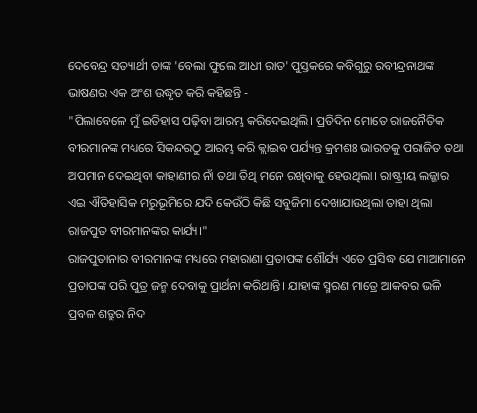ଦେବେନ୍ଦ୍ର ସତ୍ୟାର୍ଥୀ ତାଙ୍କ 'ବେଲା ଫୁଲେ ଆଧୀ ରାତ' ପୁସ୍ତକରେ କବିଗୁରୁ ରବୀନ୍ଦ୍ରନାଥଙ୍କ ଭାଷଣର ଏକ ଅଂଶ ଉଦ୍ଧୃତ କରି କହିଛନ୍ତି -
"ପିଲାବେଳେ ମୁଁ ଇତିହାସ ପଢ଼ିବା ଆରମ୍ଭ କରିଦେଇଥିଲି। ପ୍ରତିଦିନ ମୋତେ ରାଜନୈତିକ ବୀରମାନଙ୍କ ମଧ୍ୟରେ ସିକନ୍ଦରଠୁ ଆରମ୍ଭ କରି କ୍ଲାଇବ ପର୍ଯ୍ୟନ୍ତ କ୍ରମଶଃ ଭାରତକୁ ପରାଜିତ ତଥା ଅପମାନ ଦେଇଥିବା କାହାଣୀର ନାଁ ତଥା ତିଥି ମନେ ରଖିବାକୁ ହେଉଥିଲା। ରାଷ୍ଟ୍ରୀୟ ଲଜ୍ଜାର ଏଇ ଐତିହାସିକ ମରୁଭୂମିରେ ଯଦି କେଉଁଠି କିଛି ସବୁଜିମା ଦେଖାଯାଉଥିଲା ତାହା ଥିଲା ରାଜପୁତ ବୀରମାନଙ୍କର କାର୍ଯ୍ୟ।"
ରାଜପୁତାନାର ବୀରମାନଙ୍କ ମଧ୍ୟରେ ମହାରାଣା ପ୍ରତାପଙ୍କ ଶୌର୍ଯ୍ୟ ଏତେ ପ୍ରସିଦ୍ଧ ଯେ ମାଆମାନେ ପ୍ରତାପଙ୍କ ପରି ପୁତ୍ର ଜନ୍ମ ଦେବାକୁ ପ୍ରାର୍ଥନା କରିଥାନ୍ତି। ଯାହାଙ୍କ ସ୍ମରଣ ମାତ୍ରେ ଆକବର ଭଳି ପ୍ରବଳ ଶତ୍ରୁର ନିଦ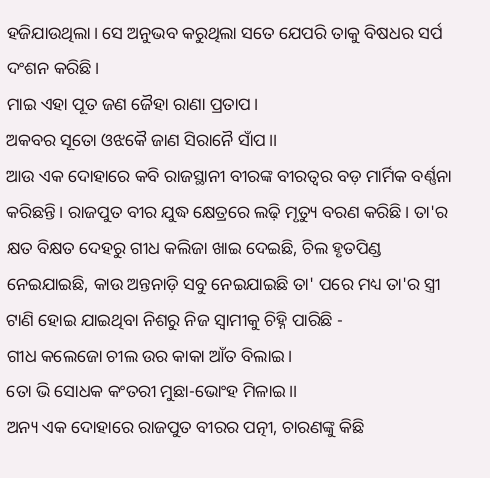ହଜିଯାଉଥିଲା। ସେ ଅନୁଭବ କରୁଥିଲା ସତେ ଯେପରି ତାକୁ ବିଷଧର ସର୍ପ ଦଂଶନ କରିଛି।
ମାଇ ଏହା ପୂତ ଜଣ ଜୈହା ରାଣା ପ୍ରତାପ।
ଅକବର ସୂତୋ ଓଝକୈ ଜାଣ ସିରାନୈ ସାଁପ।।
ଆଉ ଏକ ଦୋହାରେ କବି ରାଜସ୍ଥାନୀ ବୀରଙ୍କ ବୀରତ୍ବର ବଡ଼ ମାର୍ମିକ ବର୍ଣ୍ଣନା କରିଛନ୍ତି। ରାଜପୁତ ବୀର ଯୁଦ୍ଧ କ୍ଷେତ୍ରରେ ଲଢ଼ି ମୃତ୍ୟୁ ବରଣ କରିଛି। ତା'ର କ୍ଷତ ବିକ୍ଷତ ଦେହରୁ ଗୀଧ କଲିଜା ଖାଇ ଦେଇଛି, ଚିଲ ହୃତପିଣ୍ଡ ନେଇଯାଇଛି, କାଉ ଅନ୍ତନାଡ଼ି ସବୁ ନେଇଯାଇଛି ତା' ପରେ ମଧ୍ୟ ତା'ର ସ୍ତ୍ରୀ ଟାଣି ହୋଇ ଯାଇଥିବା ନିଶରୁ ନିଜ ସ୍ୱାମୀକୁ ଚିହ୍ନି ପାରିଛି -
ଗୀଧ କଲେଜୋ ଚୀଲ ଉର କାକା ଆଁତ ବିଲାଇ।
ତୋ ଭି ସୋଧକ କଂତରୀ ମୁଛା-ଭୋଂହ ମିଳାଇ।।
ଅନ୍ୟ ଏକ ଦୋହାରେ ରାଜପୁତ ବୀରର ପତ୍ନୀ, ଚାରଣଙ୍କୁ କିଛି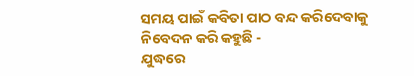ସମୟ ପାଇଁ କବିତା ପାଠ ବନ୍ଦ କରିଦେବାକୁ ନିବେଦନ କରି କହୁଛି -
ଯୁଦ୍ଧରେ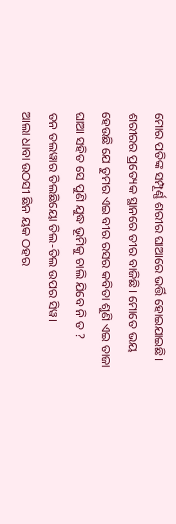ମୋର ପତିଙ୍କ ସମ୍ପୂର୍ଣ୍ଣ ଶରୀର ଘାଆରେ ଭର୍ତ୍ତି ହୋଇଯାଇଛି। ଶରୀରର ପ୍ରତ୍ୟେକ ସ୍ଥାନରେ ତୀର ବାଜିଛି। ମୋତେ ଭୟ ହେଉଛି ଯେ ତୁମର ଏଇ ବୀର ରସର କବିତା ଶୁଣି ଏଇ ତାଜା ଘାଆ ସହିତ ସେ ପୁଣି ଯୁଦ୍ଧ ଭୂମିକୁ ଚାଲି ଯିବେ ନି ତ ?
ତନ ତଲୱାର ତିଲଛିୟୋ ତିଲ-ତିଲ ଉପର ସିୱ।
ଆଲା ଧାବା ଉଠସୀ ଛିନ ୟକ ଠହର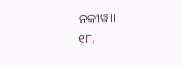ନକୀୱ।।
୧୮.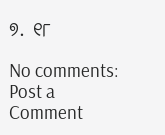୭. ୧୮

No comments:
Post a Comment